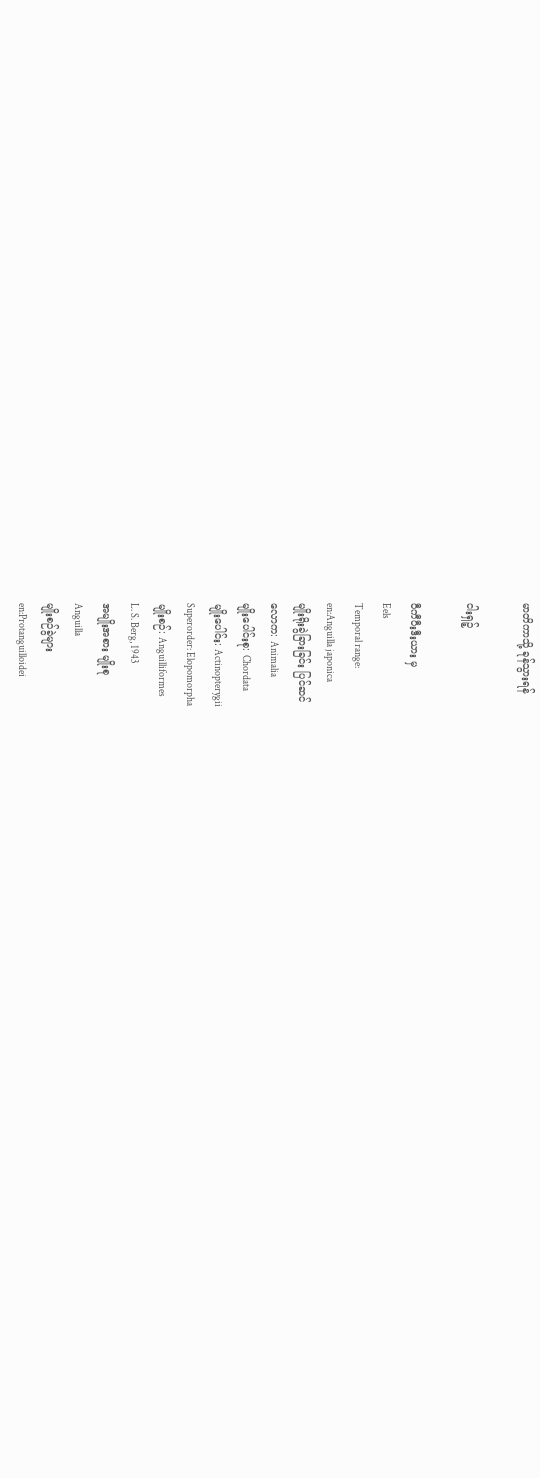မာတိကာသို့ ခုန်သွားရန်

ငါးရှဉ့်

ဝီကီပီးဒီးယား မှ
Eels
Temporal range:
en:Anguilla japonica
မျိုးရိုးခွဲခြားခြင်း ပြင်ဆင်
လောက: Animalia
မျိုးပေါင်းစု: Chordata
မျိုးပေါင်း: Actinopterygii
Superorder: Elopomorpha
မျိုးစဉ်: Anguilliformes
L. S. Berg, 1943
အမျိုးအစား မျိုးစု
Anguilla
မျိုးစဉ်ခွဲများ
en:Protanguilloidei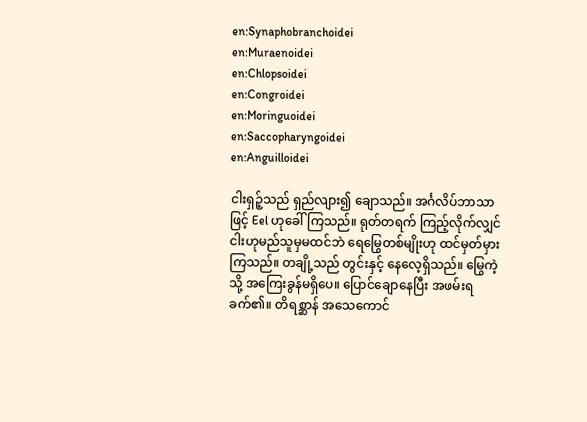en:Synaphobranchoidei
en:Muraenoidei
en:Chlopsoidei
en:Congroidei
en:Moringuoidei
en:Saccopharyngoidei
en:Anguilloidei

ငါးရှဉ့်သည် ရှည်လျား၍ ချောသည်။ အင်္ဂလိပ်ဘာသာဖြင့် Eel ဟုခေါ်ကြသည်။ ရုတ်တရက် ကြည့်လိုက်လျှင် ငါးဟုမည်သူမှမထင်ဘဲ ရေမြွေတစ်မျိုးဟု ထင်မှတ်မှားကြသည်။ တချို့သည် တွင်းနှင့် နေလေ့ရှိသည်။ မြွေကဲ့သို့ အကြေးခွန်မရှိပေ။ ပြောင်ချောနေပြီး အဖမ်းရခက်၏။ တိရစ္ဆာန် အသေကောင်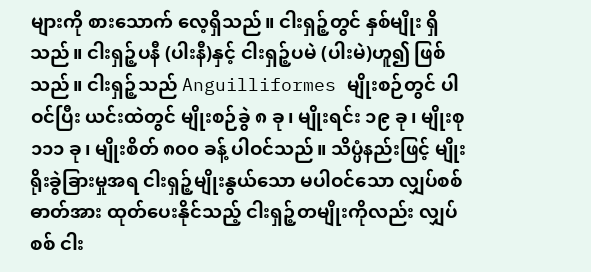များကို စားသောက် လေ့ရှိသည်။ ငါးရှဉ့်တွင် နှစ်မျိုး ရှိသည်။ ငါးရှဉ့်ပနီ (ပါးနီ)နှင့် ငါးရှဉ့်ပမဲ (ပါးမဲ)ဟူ၍ ဖြစ်သည်။ ငါးရှဉ့်သည် Anguilliformes မျိုးစဉ်တွင် ပါဝင်ပြီး ယင်းထဲတွင် မျိုးစဉ်ခွဲ ၈ ခု၊ မျိုးရင်း ၁၉ ခု၊ မျိုးစု ၁၁၁ ခု၊ မျိုးစိတ် ၈၀၀ ခန့် ပါဝင်သည်။ သိပ္ပံနည်းဖြင့် မျိုးရိုးခွဲခြားမှုအရ ငါးရှဉ့်မျိုးနွယ်သော မပါဝင်သော လျှပ်စစ်ဓာတ်အား ထုတ်ပေးနိုင်သည့် ငါးရှဉ့်တမျိုးကိုလည်း လျှပ်စစ် ငါး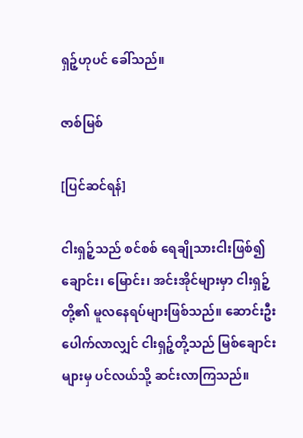ရှဉ့်ဟုပင် ခေါ်သည်။

ဇာစ်မြစ်

[ပြင်ဆင်ရန်]

ငါးရှဉ့်သည် စင်စစ် ရေချိုသားငါးဖြစ်၍ ချောင်း၊ မြောင်း၊ အင်းအိုင်များမှာ ငါးရှဉ့်တို့၏ မူလနေရပ်များဖြစ်သည်။ ဆောင်းဦးပေါက်လာလျှင် ငါးရှဉ့်တို့သည် မြစ်ချောင်းများမှ ပင်လယ်သို့ ဆင်းလာကြသည်။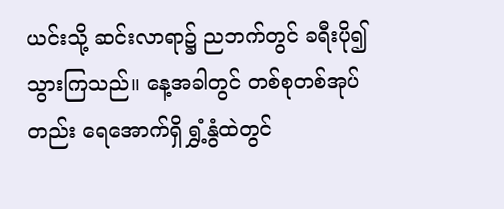ယင်းသို့ ဆင်းလာရာ၌ ညဘက်တွင် ခရီးပို၍ သွားကြသည်။ နေ့အခါတွင် တစ်စုတစ်အုပ်တည်း ရေအောက်ရှိ ရွှံ့နွံထဲတွင်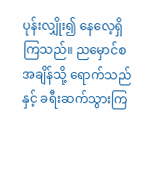ပုန်းလျှိုး၍ နေလေ့ရှိကြသည်။ ညမှောင်စ အချိန်သို့ ရောက်သည်နှင့် ခရီးဆက်သွားကြ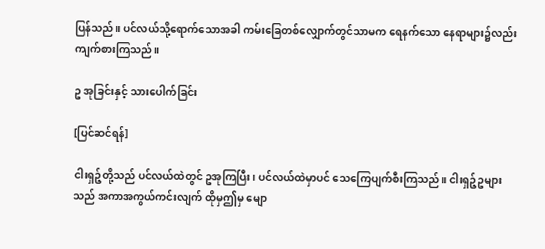ပြန်သည်။ ပင်လယ်သို့ရောက်သောအခါ ကမ်းခြေတစ်လျှောက်တွင်သာမက ရေနက်သော နေရာများ၌လည်း ကျက်စားကြသည်။

ဥ အုခြင်းနှင့် သားပေါက်ခြင်း

[ပြင်ဆင်ရန်]

ငါးရှဉ့်တို့သည် ပင်လယ်ထဲတွင် ဥအုကြပြီး၊ ပင်လယ်ထဲမှာပင် သေကြေပျက်စီးကြသည်။ ငါးရှဉ့်ဥများသည် အကာအကွယ်ကင်းလျက် ထိုမှဤမှ မျော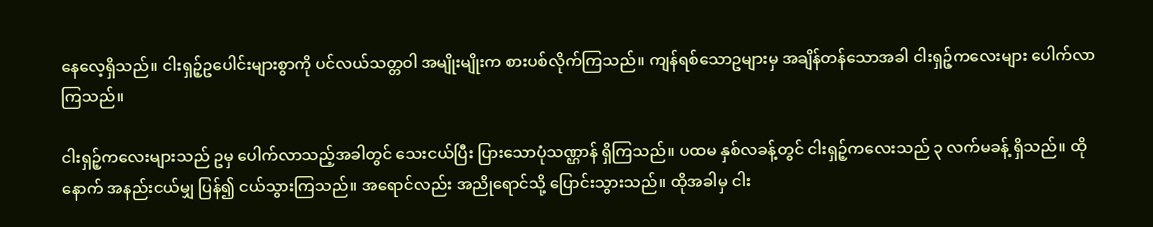နေလေ့ရှိသည်။ ငါးရှဉ့်ဥပေါင်းများစွာကို ပင်လယ်သတ္တဝါ အမျိုးမျိုးက စားပစ်လိုက်ကြသည်။ ကျန်ရစ်သောဥများမှ အချိန်တန်သောအခါ ငါးရှဉ့်ကလေးများ ပေါက်လာကြသည်။

ငါးရှဉ့်ကလေးများသည် ဥမှ ပေါက်လာသည့်အခါတွင် သေးငယ်ပြီး ပြားသောပုံသဏ္ဌာန် ရှိကြသည်။ ပထမ နှစ်လခန့်တွင် ငါးရှဉ့်ကလေးသည် ၃ လက်မခန့် ရှိသည်။ ထိုနောက် အနည်းငယ်မျှ ပြန်၍ ငယ်သွားကြသည်။ အရောင်လည်း အညိုရောင်သို့ ပြောင်းသွားသည်။ ထိုအခါမှ ငါး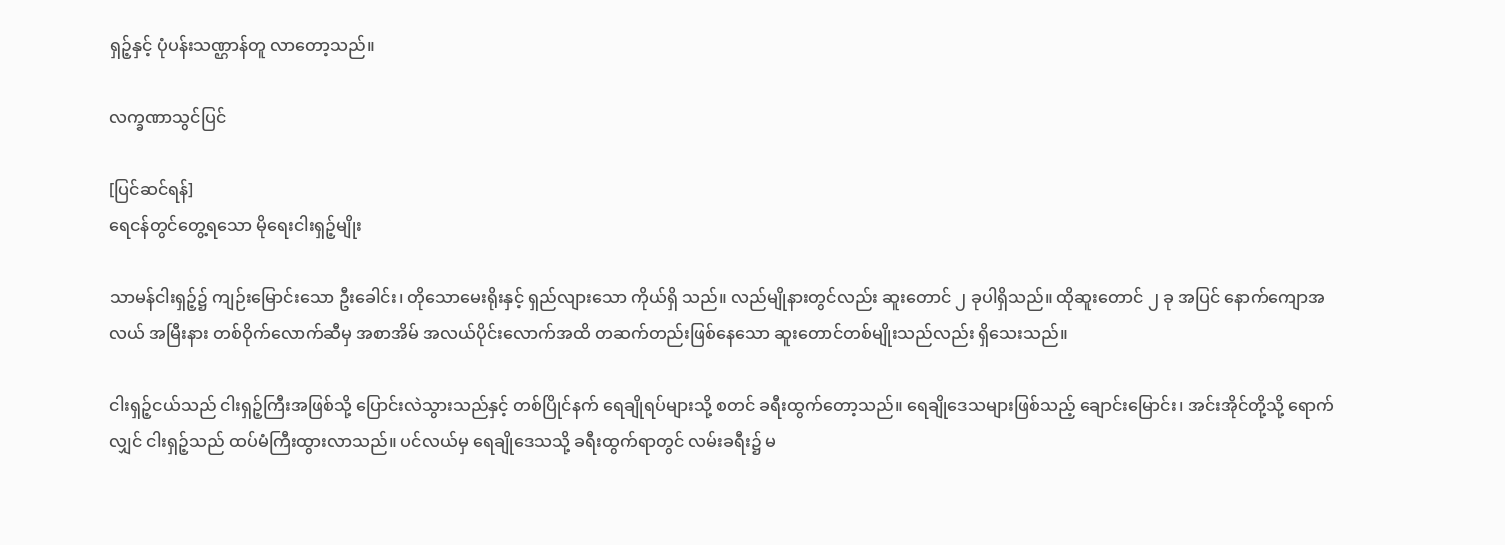ရှဉ့်နှင့် ပုံပန်းသဏ္ဌာန်တူ လာတော့သည်။

လက္ခဏာသွင်ပြင်

[ပြင်ဆင်ရန်]
ရေငန်တွင်တွေ့ရသော မိုရေးငါးရှဉ့်မျိုး

သာမန်ငါးရှဉ့်၌ ကျဉ်းမြောင်းသော ဦးခေါင်း၊ တိုသောမေးရိုးနှင့် ရှည်လျားသော ကိုယ်ရှိ သည်။ လည်မျိုနားတွင်လည်း ဆူးတောင် ၂ ခုပါရှိသည်။ ထိုဆူးတောင် ၂ ခု အပြင် နောက်ကျောအလယ် အမြီးနား တစ်ဝိုက်လောက်ဆီမှ အစာအိမ် အလယ်ပိုင်းလောက်အထိ တဆက်တည်းဖြစ်နေသော ဆူးတောင်တစ်မျိုးသည်လည်း ရှိသေးသည်။

ငါးရှဉ့်ငယ်သည် ငါးရှဉ့်ကြီးအဖြစ်သို့ ပြောင်းလဲသွားသည်နှင့် တစ်ပြိုင်နက် ရေချိုရပ်များသို့ စတင် ခရီးထွက်တော့သည်။ ရေချိုဒေသများဖြစ်သည့် ချောင်းမြောင်း၊ အင်းအိုင်တို့သို့ ရောက်လျှင် ငါးရှဉ့်သည် ထပ်မံကြီးထွားလာသည်။ ပင်လယ်မှ ရေချိုဒေသသို့ ခရီးထွက်ရာတွင် လမ်းခရီး၌ မ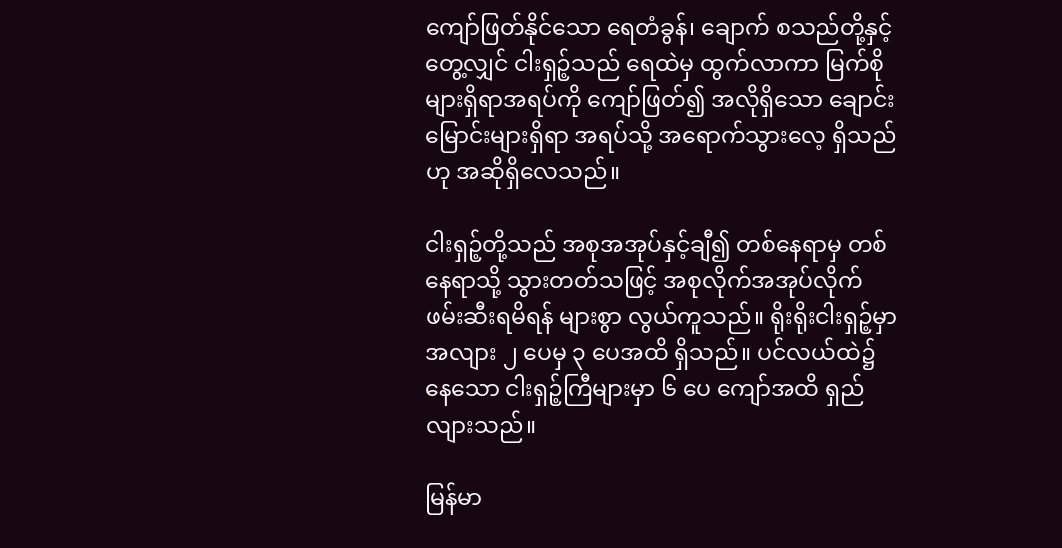ကျော်ဖြတ်နိုင်သော ရေတံခွန်၊ ချောက် စသည်တို့နှင့်တွေ့လျှင် ငါးရှဉ့်သည် ရေထဲမှ ထွက်လာကာ မြက်စိုများရှိရာအရပ်ကို ကျော်ဖြတ်၍ အလိုရှိသော ချောင်းမြောင်းများရှိရာ အရပ်သို့ အရောက်သွားလေ့ ရှိသည်ဟု အဆိုရှိလေသည်။

ငါးရှဉ့်တို့သည် အစုအအုပ်နှင့်ချီ၍ တစ်နေရာမှ တစ်နေရာသို့ သွားတတ်သဖြင့် အစုလိုက်အအုပ်လိုက် ဖမ်းဆီးရမိရန် များစွာ လွယ်ကူသည်။ ရိုးရိုးငါးရှဉ့်မှာ အလျား ၂ ပေမှ ၃ ပေအထိ ရှိသည်။ ပင်လယ်ထဲ၌နေသော ငါးရှဉ့်ကြီများမှာ ၆ ပေ ကျော်အထိ ရှည်လျားသည်။

မြန်မာ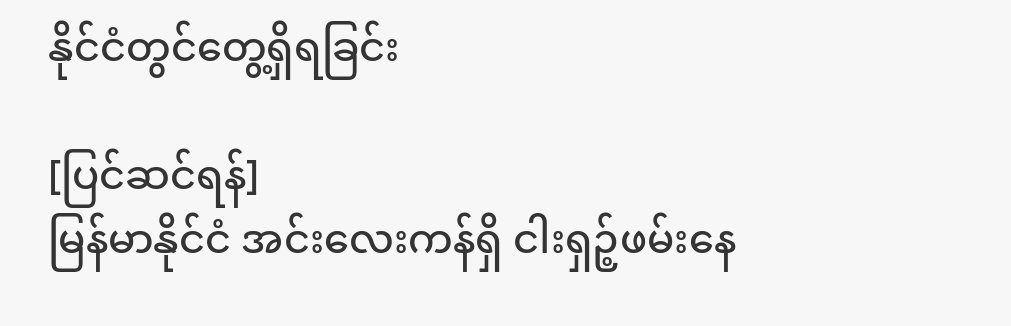နိုင်ငံတွင်တွေ့ရှိရခြင်း

[ပြင်ဆင်ရန်]
မြန်မာနိုင်ငံ အင်းလေးကန်ရှိ ငါးရှဉ့်ဖမ်းနေ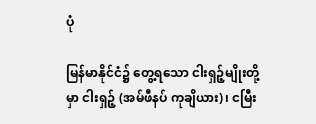ပုံ

မြန်မာနိုင်ငံ၌ တွေ့ရသော ငါးရှဉ့်မျိုးတို့မှာ ငါးရှဉ့် (အမ်ဖီနပ် ကုချိယား)၊ ငမြီး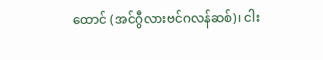ထောင် (အင်ဂွီလားဗင်ဂလန်ဆစ်)၊ ငါး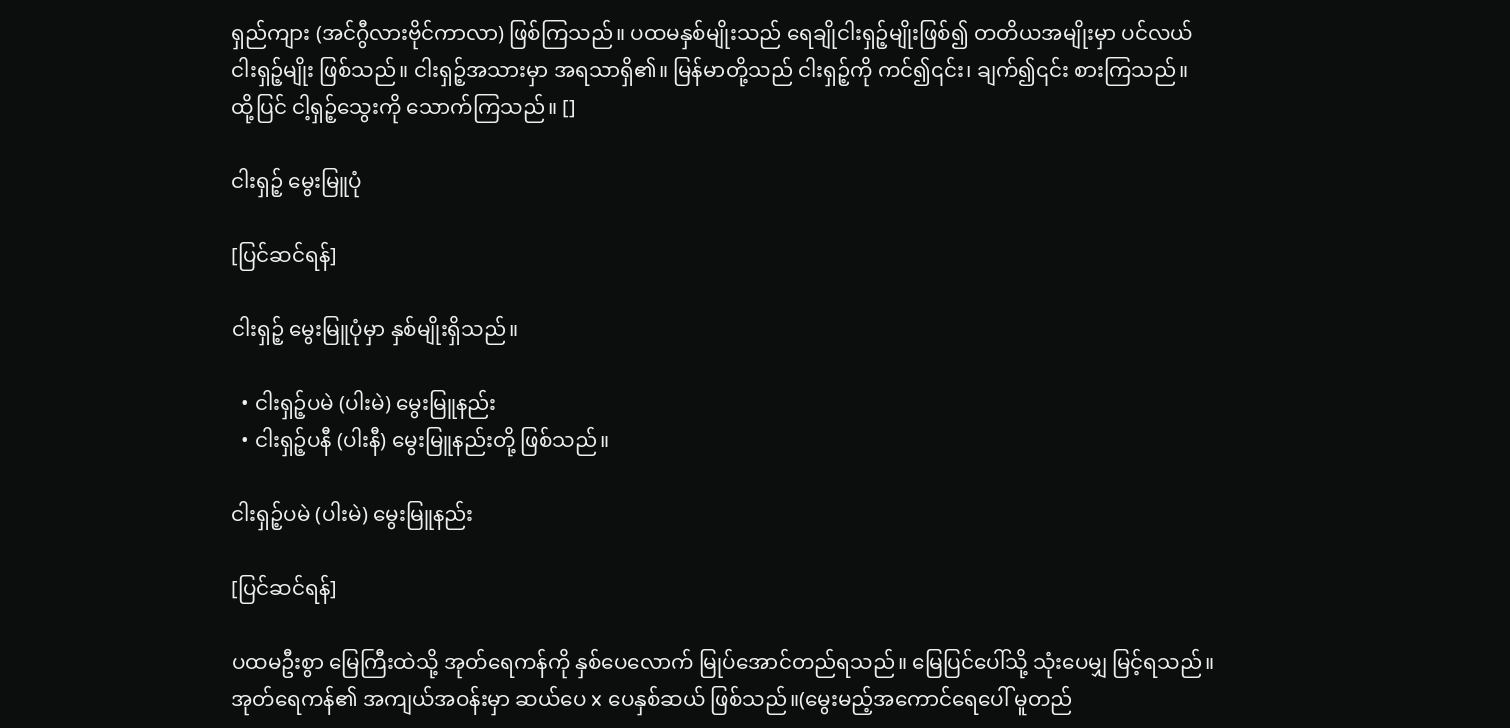ရှည်ကျား (အင်ဂွီလားဗိုင်ကာလာ) ဖြစ်ကြသည်။ ပထမနှစ်မျိုးသည် ရေချိုငါးရှဉ့်မျိုးဖြစ်၍ တတိယအမျိုးမှာ ပင်လယ်ငါးရှဉ့်မျိုး ဖြစ်သည်။ ငါးရှဉ့်အသားမှာ အရသာရှိ၏။ မြန်မာတို့သည် ငါးရှဉ့်ကို ကင်၍၎င်း၊ ချက်၍၎င်း စားကြသည်။ ထို့ပြင် ငါ့ရှဉ့်သွေးကို သောက်ကြသည်။ []

ငါးရှဉ့် မွေးမြူပုံ

[ပြင်ဆင်ရန်]

ငါးရှဉ့် မွေးမြူပုံမှာ နှစ်မျိုးရှိသည်။

  • ငါးရှဉ့်ပမဲ (ပါးမဲ) မွေးမြူနည်း
  • ငါးရှဉ့်ပနီ (ပါးနီ) မွေးမြူနည်းတို့ ဖြစ်သည်။

ငါးရှဉ့်ပမဲ (ပါးမဲ) မွေးမြူနည်း

[ပြင်ဆင်ရန်]

ပထမဦးစွာ မြေကြီးထဲသို့ အုတ်ရေကန်ကို နှစ်ပေလောက် မြုပ်အောင်တည်ရသည်။ မြေပြင်ပေါ်သို့ သုံးပေမျှ မြင့်ရသည်။ အုတ်ရေကန်၏ အကျယ်အဝန်းမှာ ဆယ်ပေ x ပေနှစ်ဆယ် ဖြစ်သည်။(မွေးမည့်အကောင်ရေပေါ် မူတည်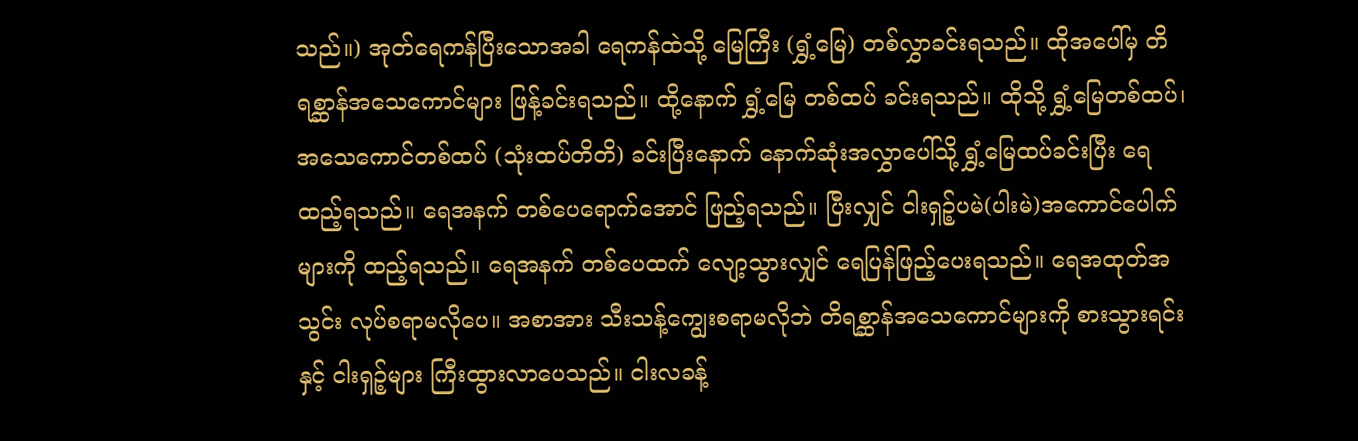သည်။) အုတ်ရေကန်ပြီးသောအခါ ရေကန်ထဲသို့ မြေကြီး (ရွှံ့မြေ) တစ်လွှာခင်းရသည်။ ထိုအပေါ်မှ တိရစ္ဆာန်အသေကောင်များ ဖြန့်ခင်းရသည်။ ထို့နောက် ရွှံ့မြေ တစ်ထပ် ခင်းရသည်။ ထိုသို့ ရွှံ့မြေတစ်ထပ်၊ အသေကောင်တစ်ထပ် (သုံးထပ်တိတိ) ခင်းပြီးနောက် နောက်ဆုံးအလွှာပေါ်သို့ ရွှံ့မြေထပ်ခင်းပြီး ရေထည့်ရသည်။ ရေအနက် တစ်ပေရောက်အောင် ဖြည့်ရသည်။ ပြီးလျှင် ငါးရှဉ့်ပမဲ(ပါးမဲ)အကောင်ပေါက်များကို ထည့်ရသည်။ ရေအနက် တစ်ပေထက် လျော့သွားလျှင် ရေပြန်ဖြည့်ပေးရသည်။ ရေအထုတ်အသွင်း လုပ်စရာမလိုပေ။ အစာအား သီးသန့်ကျွေးစရာမလိုဘဲ တိရစ္ဆာန်အသေကောင်များကို စားသွားရင်းနှင့် ငါးရှဉ့်များ ကြီးထွားလာပေသည်။ ငါးလခန့်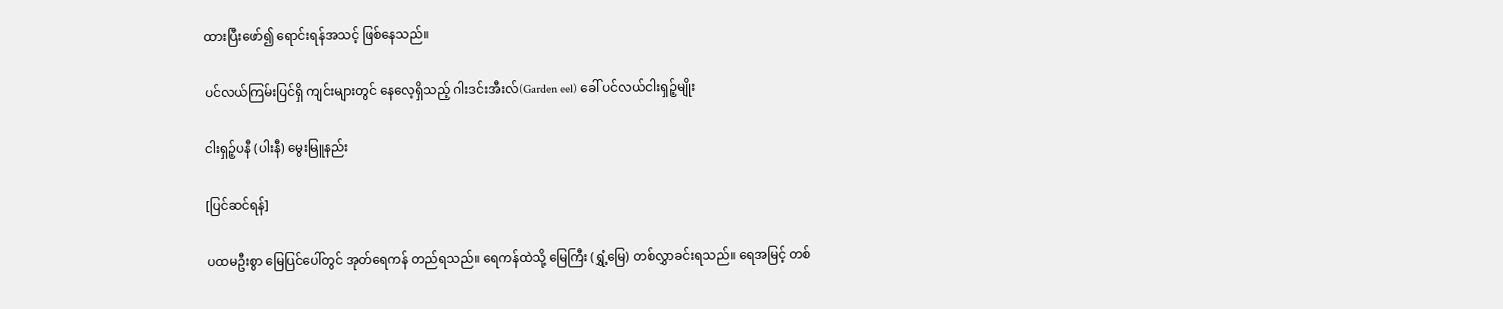ထားပြီးဖော်၍ ရောင်းရန်အသင့် ဖြစ်နေသည်။

ပင်လယ်ကြမ်းပြင်ရှိ ကျင်းများတွင် နေလေ့ရှိသည့် ဂါးဒင်းအီးလ်(Garden eel) ခေါ် ပင်လယ်ငါးရှဉ့်မျိုး

ငါးရှဉ့်ပနီ (ပါးနီ) မွေးမြူနည်း

[ပြင်ဆင်ရန်]

ပထမဦးစွာ မြေပြင်ပေါ်တွင် အုတ်ရေကန် တည်ရသည်။ ရေကန်ထဲသို့ မြေကြီး (ရွှံ့မြေ) တစ်လွှာခင်းရသည်။ ရေအမြင့် တစ်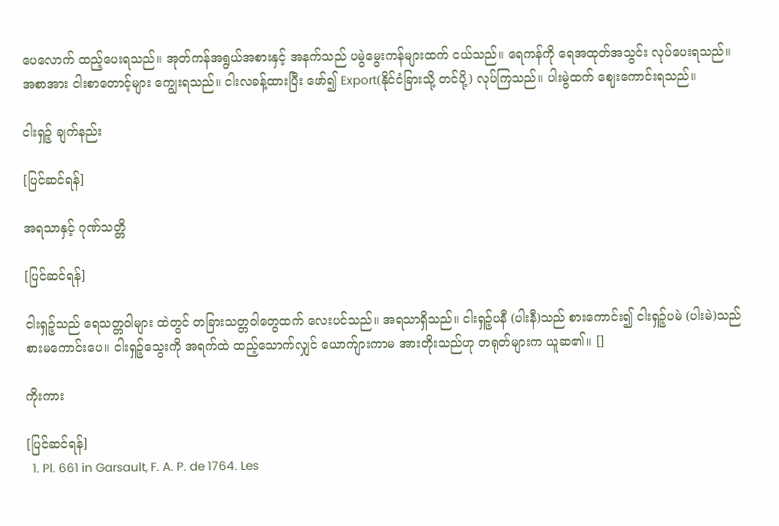ပေလောက် ထည့်ပေးရသည်။ အုတ်ကန်အရွယ်အစားနှင့် အနက်သည် ပမွဲမွေးကန်များထက် ငယ်သည်။ ရေကန်ကို ရေအထုတ်အသွင်း လုပ်ပေးရသည်။ အစာအား ငါးစာတောင့်များ ကျွေးရသည်။ ငါးလခန့်ထားပြီး ဖော်၍ Export(နိုင်ငံခြားသို့ တင်ပို့) လုပ်ကြသည်။ ပါးမွဲထက် ဈေးကောင်းရသည်။

ငါးရှဉ့် ချက်နည်း

[ပြင်ဆင်ရန်]

အရသာနှင့် ဂုဏ်သတ္တိ

[ပြင်ဆင်ရန်]

ငါးရှဉ့်သည် ရေသတ္တဝါများ ထဲတွင် တခြားသတ္တဝါတွေထက် လေးပင်သည်။ အရသာရှိသည်။ ငါးရှဉ့်ပနီ (ပါးနီ)သည် စားကောင်း၍ ငါးရှဉ့်ပမဲ (ပါးမဲ)သည် စားမကောင်းပေ။ ငါးရှဉ့်သွေးကို အရက်ထဲ ထည့်သောက်လျှင် ယောက်ျားကာမ အားတိုးသည်ဟု တရုတ်များက ယူဆ၏။ []

ကိုးကား

[ပြင်ဆင်ရန်]
  1. Pl. 661 in Garsault, F. A. P. de 1764. Les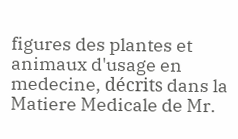figures des plantes et animaux d'usage en medecine, décrits dans la Matiere Medicale de Mr.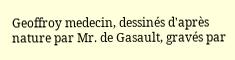Geoffroy medecin, dessinés d'après nature par Mr. de Gasault, gravés par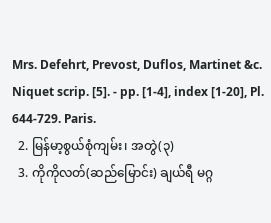Mrs. Defehrt, Prevost, Duflos, Martinet &c. Niquet scrip. [5]. - pp. [1-4], index [1-20], Pl. 644-729. Paris.
  2. မြန်မာ့စွယ်စုံကျမ်း၊ အတွဲ(၃)
  3. ကိုကိုလတ်(ဆည်မြောင်း) ချယ်ရီ မဂ္ဂ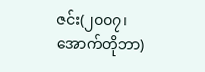ဇင်း(၂၀၀၇၊ အောက်တိုဘာ)